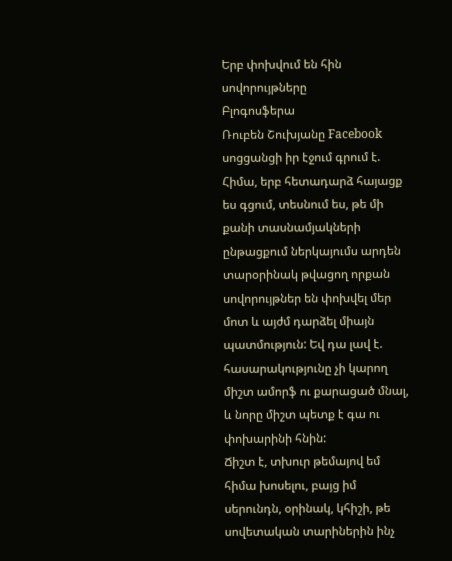Երբ փոխվում են հին սովորույթները
Բլոգոսֆերա
Ռուբեն Շուխյանը Facebook սոցցանցի իր էջում գրում է.
Հիմա, երբ հետադարձ հայացք ես գցում, տեսնում ես, թե մի քանի տասնամյակների ընթացքում ներկայումս արդեն տարօրինակ թվացող որքան սովորույթներ են փոխվել մեր մոտ և այժմ դարձել միայն պատմություն: Եվ դա լավ է. հասարակությունը չի կարող միշտ ամորֆ ու քարացած մնալ, և նորը միշտ պետք է գա ու փոխարինի հնին:
Ճիշտ է, տխուր թեմայով եմ հիմա խոսելու, բայց իմ սերունդն, օրինակ, կհիշի, թե սովետական տարիներին ինչ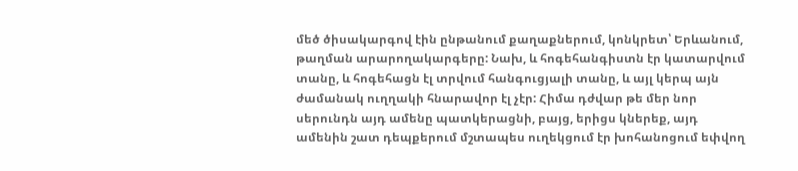մեծ ծիսակարգով էին ընթանում քաղաքներում, կոնկրետ՝ Երևանում, թաղման արարողակարգերը: Նախ, և հոգեհանգիստն էր կատարվում տանը, և հոգեհացն էլ տրվում հանգուցյալի տանը, և այլ կերպ այն ժամանակ ուղղակի հնարավոր էլ չէր: Հիմա դժվար թե մեր նոր սերունդն այդ ամենը պատկերացնի, բայց, երիցս կներեք, այդ ամենին շատ դեպքերում մշտապես ուղեկցում էր խոհանոցում եփվող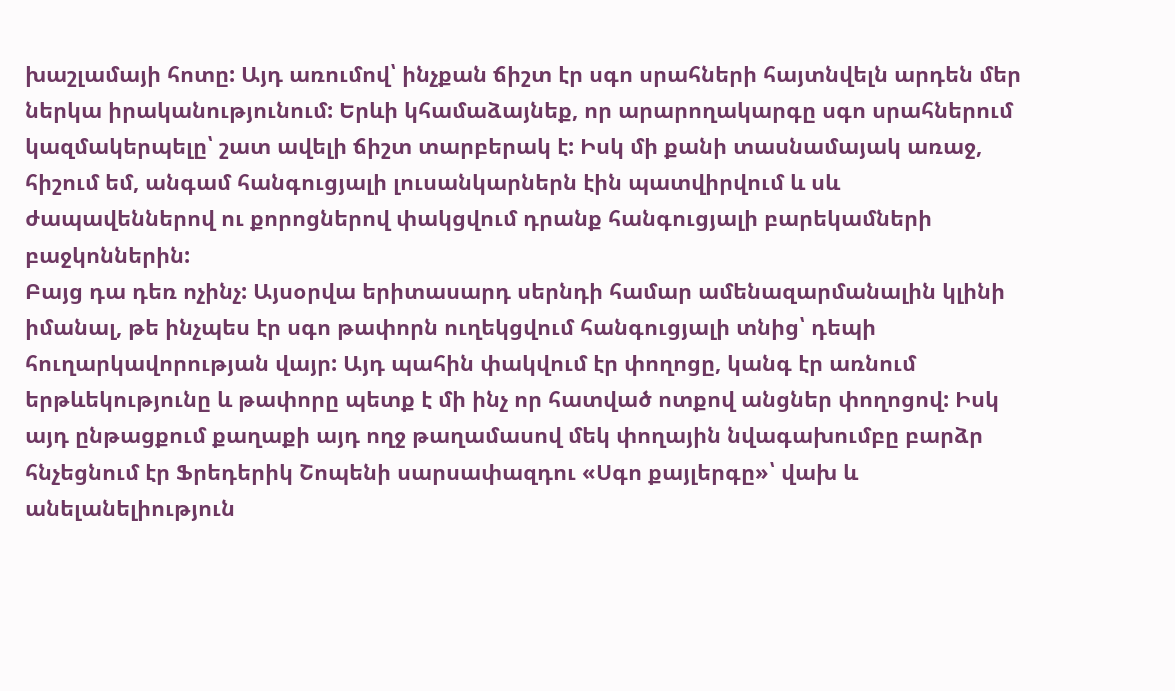խաշլամայի հոտը: Այդ առումով՝ ինչքան ճիշտ էր սգո սրահների հայտնվելն արդեն մեր ներկա իրականությունում: Երևի կհամաձայնեք, որ արարողակարգը սգո սրահներում կազմակերպելը՝ շատ ավելի ճիշտ տարբերակ է: Իսկ մի քանի տասնամայակ առաջ, հիշում եմ, անգամ հանգուցյալի լուսանկարներն էին պատվիրվում և սև ժապավեններով ու քորոցներով փակցվում դրանք հանգուցյալի բարեկամների բաջկոններին:
Բայց դա դեռ ոչինչ: Այսօրվա երիտասարդ սերնդի համար ամենազարմանալին կլինի իմանալ, թե ինչպես էր սգո թափորն ուղեկցվում հանգուցյալի տնից՝ դեպի հուղարկավորության վայր: Այդ պահին փակվում էր փողոցը, կանգ էր առնում երթևեկությունը և թափորը պետք է մի ինչ որ հատված ոտքով անցներ փողոցով: Իսկ այդ ընթացքում քաղաքի այդ ողջ թաղամասով մեկ փողային նվագախումբը բարձր հնչեցնում էր Ֆրեդերիկ Շոպենի սարսափազդու «Սգո քայլերգը»՝ վախ և անելանելիություն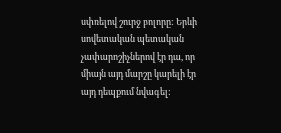սփռելով շուրջ բոլորը: Երևի սովետական պետական չափարոշիչներով էր դա, որ միայն այդ մարշը կարելի էր այդ դեպքում նվագել: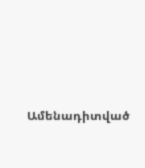Ամենադիտված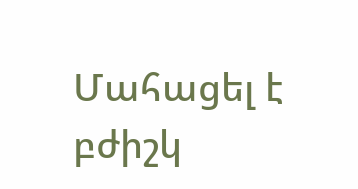Մահացել է բժիշկ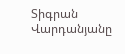Տիգրան Վարդանյանը